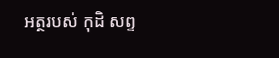អត្ថរបស់ កុដិ សព្ទ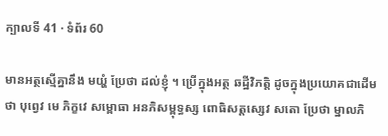ក្បាលទី 41 · ទំព័រ 60

មានអត្ថស្មើគ្នានឹង មយ្ហំ ប្រែថា ដល់ខ្ញុំ ។ ប្រើក្នុងអត្ថ ឆដ្ឋីវិភត្តិ ដូចក្នុងប្រយោគជាដើមថា បុព្វេវ មេ ភិក្ខវេ សម្ពោធា អនភិសម្ពុទ្ធស្ស ពោធិសត្តស្សេវ សតោ ប្រែថា ម្នាលភិ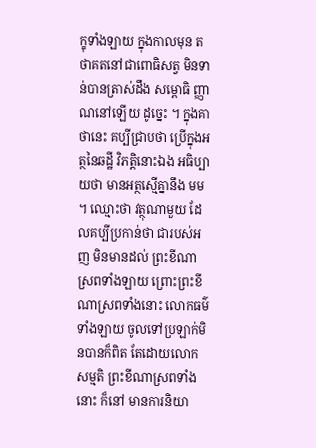ក្ខុទាំងឡាយ ក្នុងកាលមុន តថាគតនៅជាពោធិសត្វ មិនទាន់បានត្រាស់ដឹង សម្ពោធិ ញ្ញាណនៅឡើយ ដូច្នេះ ។ ក្នុងគាថានេះ គប្បីជ្រាបថា ប្រើក្នុងអត្ថនៃឆដ្ឋី វិភត្តិនោះឯង អធិប្បាយថា មានអត្ថស្មើគ្នានឹង មម ។ ឈ្មោះថា វត្ថុណាមួយ ដែលគប្បីប្រកាន់ថា ជារបស់អញ មិនមានដល់ ព្រះខីណាស្រពទាំងឡាយ ព្រោះព្រះខីណាស្រពទាំងនោះ លោកធម៌ទាំងឡាយ ចូលទៅប្រឡាក់មិនបានក៏ពិត តែដោយលោកសម្មតិ ព្រះខីណាស្រពទាំងនោះ ក៏នៅ មានការនិយា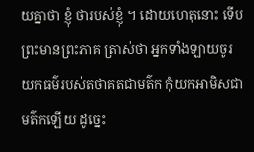យគ្នាថា ខ្ញុំ ថារបស់ខ្ញុំ ។ ដោយហេតុនោះ ទើបព្រះមានព្រះភាគ ត្រាស់ថា អ្នកទាំងឡាយចូរយកធម៌របស់តថាគតជាមត៌ក កុំយកអាមិសជាមត៌កឡើយ ដូច្នេះ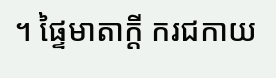។ ផ្ទៃមាតាក្តី ករជកាយ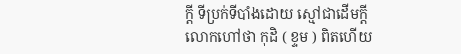ក្តី ទីប្រក់ទីបាំងដោយ ស្មៅជាដើមក្តី លោកហៅថា កុដិ ( ខ្ទម ) ពិតហើយ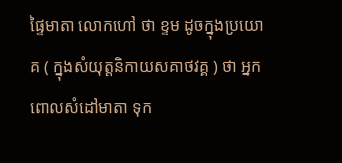ផ្ទៃមាតា លោកហៅ ថា ខ្ទម ដូចក្នុងប្រយោគ ( ក្នុងសំយុត្តនិកាយសគាថវគ្គ ) ថា អ្នកពោលសំដៅមាតា ទុក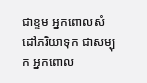ជាខ្ទម អ្នកពោលសំដៅភរិយាទុក ជាសម្បុក អ្នកពោល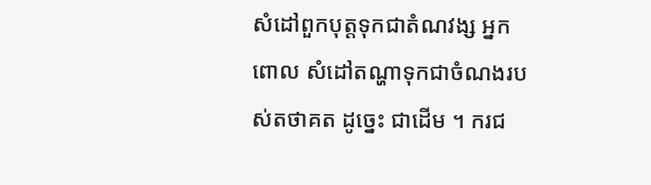សំដៅពួកបុត្តទុកជាតំណវង្ស អ្នកពោល សំដៅតណ្ហាទុកជាចំណងរបស់តថាគត ដូច្នេះ ជាដើម ។ ករជ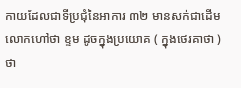កាយដែលជាទីប្រជុំនៃអាការ ៣២ មានសក់ជាដើម លោកហៅថា ខ្ទម ដូចក្នុងប្រយោគ ( ក្នុងថេរគាថា ) ថា